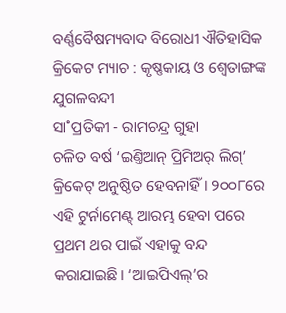ବର୍ଣ୍ଣବୈଷମ୍ୟବାଦ ବିରୋଧୀ ଐତିହାସିକ କ୍ରିକେଟ ମ୍ୟାଚ : କୃଷ୍ଣକାୟ ଓ ଶ୍ବେତାଙ୍ଗଙ୍କ ଯୁଗଳବନ୍ଦୀ
ସା˚ପ୍ରତିକୀ - ରାମଚନ୍ଦ୍ର ଗୁହା
ଚଳିତ ବର୍ଷ ‘ଇଣ୍ତିଆନ୍ ପ୍ରିମିଅର୍ ଲିଗ୍’ କ୍ରିକେଟ୍ ଅନୁଷ୍ଠିତ ହେବନାହିଁ। ୨୦୦୮ରେ ଏହି ଟୁର୍ନାମେଣ୍ଟ୍ ଆରମ୍ଭ ହେବା ପରେ ପ୍ରଥମ ଥର ପାଇଁ ଏହାକୁ ବନ୍ଦ କରାଯାଇଛି। ‘ଆଇପିଏଲ୍’ର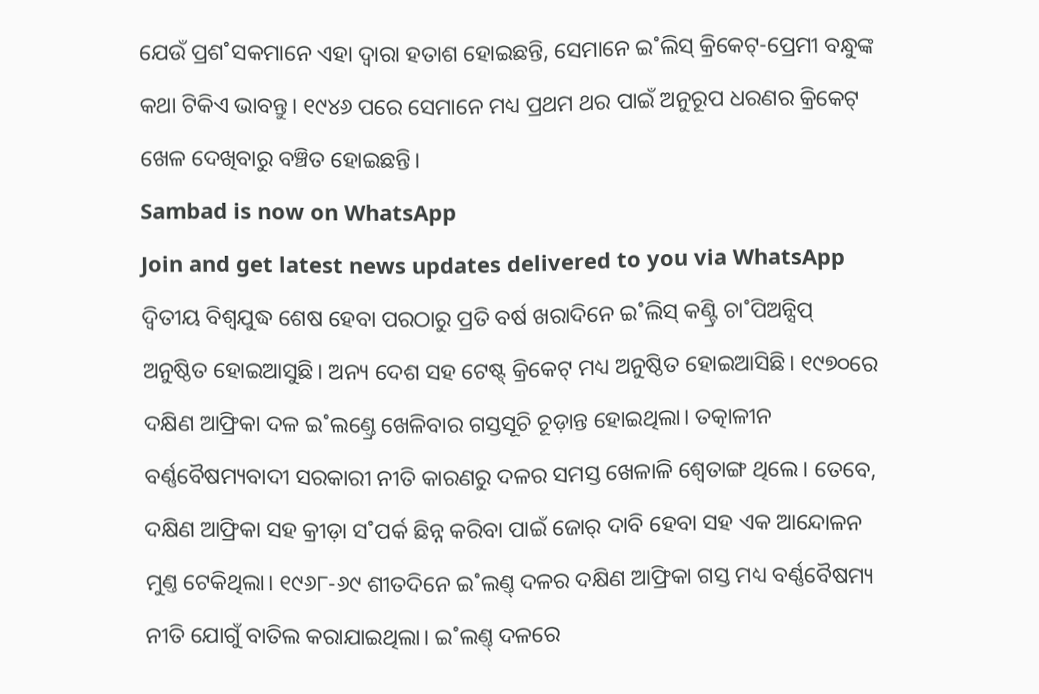ଯେଉଁ ପ୍ରଶ˚ସକମାନେ ଏହା ଦ୍ବାରା ହତାଶ ହୋଇଛନ୍ତି, ସେମାନେ ଇ˚ଲିସ୍ କ୍ରିକେଟ୍-ପ୍ରେମୀ ବନ୍ଧୁଙ୍କ କଥା ଟିକିଏ ଭାବନ୍ତୁ। ୧୯୪୬ ପରେ ସେମାନେ ମଧ୍ୟ ପ୍ରଥମ ଥର ପାଇଁ ଅନୁରୂପ ଧରଣର କ୍ରିକେଟ୍ ଖେଳ ଦେଖିବାରୁ ବଞ୍ଚିତ ହୋଇଛନ୍ତି।
Sambad is now on WhatsApp
Join and get latest news updates delivered to you via WhatsApp
ଦ୍ବିତୀୟ ବିଶ୍ବଯୁଦ୍ଧ ଶେଷ ହେବା ପରଠାରୁ ପ୍ରତି ବର୍ଷ ଖରାଦିନେ ଇ˚ଲିସ୍ କଣ୍ଟ୍ରି ଚା˚ପିଅନ୍ସିପ୍ ଅନୁଷ୍ଠିତ ହୋଇଆସୁଛି। ଅନ୍ୟ ଦେଶ ସହ ଟେଷ୍ଟ୍ କ୍ରିକେଟ୍ ମଧ୍ୟ ଅନୁଷ୍ଠିତ ହୋଇଆସିଛି। ୧୯୭୦ରେ ଦକ୍ଷିଣ ଆଫ୍ରିକା ଦଳ ଇ˚ଲଣ୍ତ୍ରେ ଖେଳିବାର ଗସ୍ତସୂଚି ଚୂଡ଼ାନ୍ତ ହୋଇଥିଲା। ତତ୍କାଳୀନ ବର୍ଣ୍ଣବୈଷମ୍ୟବାଦୀ ସରକାରୀ ନୀତି କାରଣରୁ ଦଳର ସମସ୍ତ ଖେଳାଳି ଶ୍ବେତାଙ୍ଗ ଥିଲେ। ତେବେ, ଦକ୍ଷିଣ ଆଫ୍ରିକା ସହ କ୍ରୀଡ଼ା ସ˚ପର୍କ ଛିନ୍ନ କରିବା ପାଇଁ ଜୋର୍ ଦାବି ହେବା ସହ ଏକ ଆନ୍ଦୋଳନ ମୁଣ୍ତ ଟେକିଥିଲା। ୧୯୬୮-୬୯ ଶୀତଦିନେ ଇ˚ଲଣ୍ତ୍ ଦଳର ଦକ୍ଷିଣ ଆଫ୍ରିକା ଗସ୍ତ ମଧ୍ୟ ବର୍ଣ୍ଣବୈଷମ୍ୟ ନୀତି ଯୋଗୁଁ ବାତିଲ କରାଯାଇଥିଲା। ଇ˚ଲଣ୍ତ୍ ଦଳରେ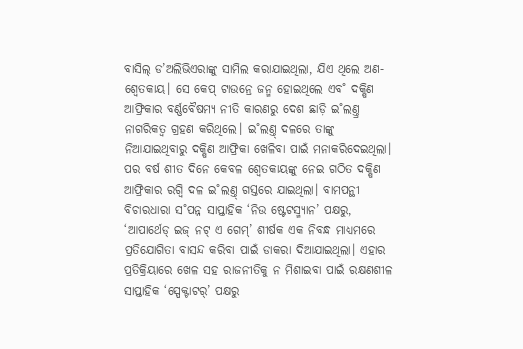ବାସିଲ୍ ଡ’ଅଲିଭିଏରାଙ୍କୁ ସାମିଲ କରାଯାଇଥିଲା, ଯିଏ ଥିଲେ ଅଣ-ଶ୍ବେତକାୟ। ସେ କେପ୍ ଟାଉନ୍ରେ ଜନ୍ମ ହୋଇଥିଲେ ଏବ˚ ଦକ୍ଷିଣ ଆଫ୍ରିକାର ବର୍ଣ୍ଣବୈଷମ୍ୟ ନୀତି କାରଣରୁ ଦେଶ ଛାଡ଼ି ଇ˚ଲଣ୍ତ୍ର ନାଗରିକତ୍ବ ଗ୍ରହଣ କରିଥିଲେ। ଇ˚ଲଣ୍ତ୍ ଦଳରେ ତାଙ୍କୁ ନିଆଯାଇଥିବାରୁ ଦକ୍ଷିଣ ଆଫ୍ରିକା ଖେଳିବା ପାଇଁ ମନାକରିଦେଇଥିଲା।
ପର ବର୍ଷ ଶୀତ ଦିନେ କେବଳ ଶ୍ବେତକାୟଙ୍କୁ ନେଇ ଗଠିତ ଦକ୍ଷିଣ ଆଫ୍ରିକାର ରଗ୍ବି ଦଳ ଇ˚ଲଣ୍ତ୍ ଗସ୍ତରେ ଯାଇଥିଲା। ବାମପନ୍ଥୀ ବିଚାରଧାରା ସ˚ପନ୍ନ ସାପ୍ତାହିକ ‘ନିଉ ଷ୍ଟେଟସ୍ମ୍ୟାନ’ ପକ୍ଷରୁ, ‘ଆପାର୍ଥେଡ୍ ଇଜ୍ ନଟ୍ ଏ ଗେମ୍’ ଶୀର୍ଷକ ଏକ ନିବନ୍ଧ ମାଧ୍ୟମରେ ପ୍ରତିଯୋଗିତା ବାସନ୍ଦ କରିବା ପାଇଁ ଡାକରା ଦିଆଯାଇଥିଲା। ଏହାର ପ୍ରତିକ୍ରିୟାରେ ଖେଳ ସହ ରାଜନୀତିକୁ ନ ମିଶାଇବା ପାଇଁ ରକ୍ଷଣଶୀଳ ସାପ୍ତାହିକ ‘ସ୍ପେକ୍ଟାଟର୍’ ପକ୍ଷରୁ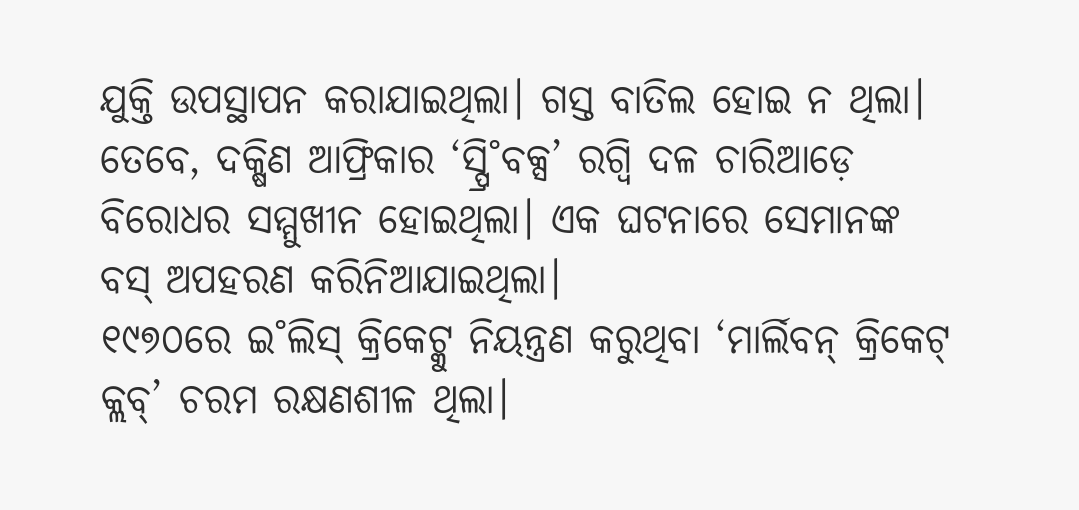ଯୁକ୍ତି ଉପସ୍ଥାପନ କରାଯାଇଥିଲା। ଗସ୍ତ ବାତିଲ ହୋଇ ନ ଥିଲା। ତେବେ, ଦକ୍ଷିଣ ଆଫ୍ରିକାର ‘ସ୍ପ୍ରି˚ବକ୍ସ’ ରଗ୍ବି ଦଳ ଚାରିଆଡ଼େ ବିରୋଧର ସମ୍ମୁଖୀନ ହୋଇଥିଲା। ଏକ ଘଟନାରେ ସେମାନଙ୍କ ବସ୍ ଅପହରଣ କରିନିଆଯାଇଥିଲା।
୧୯୭୦ରେ ଇ˚ଲିସ୍ କ୍ରିକେଟ୍କୁ ନିୟନ୍ତ୍ରଣ କରୁଥିବା ‘ମାର୍ଲିବନ୍ କ୍ରିକେଟ୍ କ୍ଲବ୍’ ଚରମ ରକ୍ଷଣଶୀଳ ଥିଲା।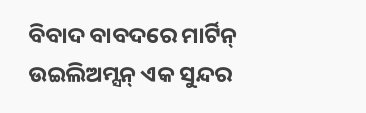ବିବାଦ ବାବଦରେ ମାର୍ଟିନ୍ ଉଇଲିଅମ୍ସନ୍ ଏକ ସୁନ୍ଦର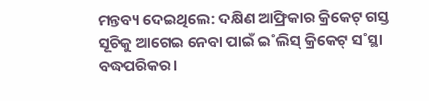ମନ୍ତବ୍ୟ ଦେଇଥିଲେ: ଦକ୍ଷିଣ ଆଫ୍ରିକାର କ୍ରିକେଟ୍ ଗସ୍ତ ସୂଚିକୁ ଆଗେଇ ନେବା ପାଇଁ ଇ˚ଲିସ୍ କ୍ରିକେଟ୍ ସ˚ସ୍ଥା ବଦ୍ଧପରିକର।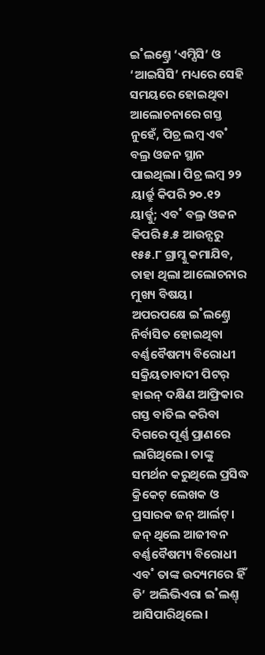ଇ˚ଲଣ୍ତ୍ରେ ‘ଏମ୍ସିସି’ ଓ ‘ଆଇସିସି’ ମଧ୍ୟରେ ସେହି ସମୟରେ ହୋଇଥିବା ଆଲୋଚନାରେ ଗସ୍ତ ନୁହେଁ, ପିଚ୍ର ଲମ୍ବ ଏବ˚ ବଲ୍ର ଓଜନ ସ୍ଥାନ ପାଇଥିଲା। ପିଚ୍ର ଲମ୍ବ ୨୨ ୟାର୍ଡ୍ରୁ କିପରି ୨୦.୧୨ ୟାର୍ଡ୍କୁ; ଏବ˚ ବଲ୍ର ଓଜନ କିପରି ୫.୫ ଆଉନ୍ସରୁ ୧୫୫.୮ ଗ୍ରାମ୍କୁ କମାଯିବ, ତାହା ଥିଲା ଆଲୋଚନାର ମୁଖ୍ୟ ବିଷୟ।
ଅପରପକ୍ଷେ ଇ˚ଲଣ୍ତ୍ରେ ନିର୍ବାସିତ ହୋଇଥିବା ବର୍ଣ୍ଣବୈଷମ୍ୟ ବିରୋଧୀ ସକ୍ରିୟତାବାଦୀ ପିଟର୍ ହାଇନ୍ ଦକ୍ଷିଣ ଆଫ୍ରିକାର ଗସ୍ତ ବାତିଲ କରିବା ଦିଗରେ ପୂର୍ଣ୍ଣ ପ୍ରାଣରେ ଲାଗିଥିଲେ। ତାଙ୍କୁ ସମର୍ଥନ କରୁଥିଲେ ପ୍ରସିଦ୍ଧ କ୍ରିକେଟ୍ ଲେଖକ ଓ ପ୍ରସାରକ ଜନ୍ ଆର୍ଲଟ୍। ଜନ୍ ଥିଲେ ଆଜୀବନ ବର୍ଣ୍ଣବୈଷମ୍ୟ ବିରୋଧୀ ଏବ˚ ତାଙ୍କ ଉଦ୍ୟମରେ ହିଁ ଡି’ ଅଲିଭିଏରା ଇ˚ଲଣ୍ତ୍ ଆସିପାରିଥିଲେ।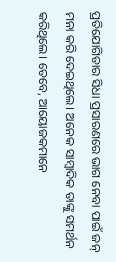ପ୍ରତିଯୋଗିତାର ସିଧା ପ୍ରସାରଣରେ ଭାଗ ନେବା ପାଇଁ ଜନ୍ ମନା କରି ଦେଇଥିଲେ। ଅନେକ ସାମ୍ବାଦିକ ତାଙ୍କୁ ସମର୍ଥନ କରିଥିଲେ। ତେବେ, ଆୟୋଜକମାନେ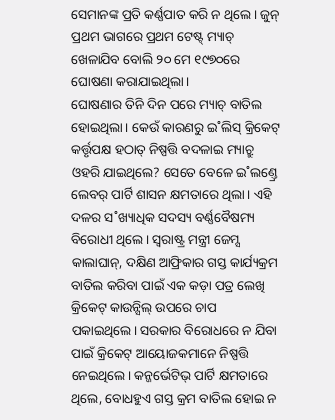ସେମାନଙ୍କ ପ୍ରତି କର୍ଣ୍ଣପାତ କରି ନ ଥିଲେ। ଜୁନ୍ ପ୍ରଥମ ଭାଗରେ ପ୍ରଥମ ଟେଷ୍ଟ୍ ମ୍ୟାଚ୍ ଖେଳାଯିବ ବୋଲି ୨୦ ମେ ୧୯୭୦ରେ ଘୋଷଣା କରାଯାଇଥିଲା।
ଘୋଷଣାର ତିନି ଦିନ ପରେ ମ୍ୟାଚ୍ ବାତିଲ ହୋଇଥିଲା। କେଉଁ କାରଣରୁ ଇ˚ଲିସ୍ କ୍ରିକେଟ୍ କର୍ତ୍ତୃପକ୍ଷ ହଠାତ୍ ନିଷ୍ପତ୍ତି ବଦଳାଇ ମ୍ୟାଚ୍ରୁ ଓହରି ଯାଇଥିଲେ? ସେତେ ବେଳେ ଇ˚ଲଣ୍ତ୍ରେ ଲେବର୍ ପାର୍ଟି ଶାସନ କ୍ଷମତାରେ ଥିଲା। ଏହି ଦଳର ସ˚ଖ୍ୟାଧିକ ସଦସ୍ୟ ବର୍ଣ୍ଣବୈଷମ୍ୟ ବିରୋଧୀ ଥିଲେ। ସ୍ବରାଷ୍ଟ୍ର ମନ୍ତ୍ରୀ ଜେମ୍ସ କାଲାଘାନ୍, ଦକ୍ଷିଣ ଆଫ୍ରିକାର ଗସ୍ତ କାର୍ଯ୍ୟକ୍ରମ ବାତିଲ କରିବା ପାଇଁ ଏକ କଡ଼ା ପତ୍ର ଲେଖି କ୍ରିକେଟ୍ କାଉନ୍ସିଲ୍ ଉପରେ ଚାପ ପକାଇଥିଲେ। ସରକାର ବିରୋଧରେ ନ ଯିବା ପାଇଁ କ୍ରିକେଟ୍ ଆୟୋଜକମାନେ ନିଷ୍ପତ୍ତି ନେଇଥିଲେ। କନ୍ଜର୍ଭେଟିଭ୍ ପାର୍ଟି କ୍ଷମତାରେ ଥିଲେ, ବୋଧହୁଏ ଗସ୍ତ କ୍ରମ ବାତିଲ ହୋଇ ନ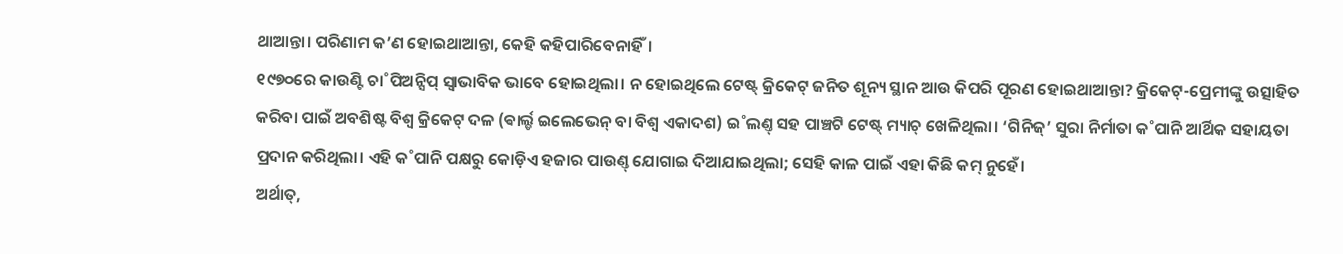ଥାଆନ୍ତା। ପରିଣାମ କ’ଣ ହୋଇଥାଆନ୍ତା, କେହି କହିପାରିବେନାହିଁ।
୧୯୭୦ରେ କାଉଣ୍ଟି ଚା˚ପିଅନ୍ସିପ୍ ସ୍ବାଭାବିକ ଭାବେ ହୋଇଥିଲା। ନ ହୋଇଥିଲେ ଟେଷ୍ଟ୍ କ୍ରିକେଟ୍ ଜନିତ ଶୂନ୍ୟ ସ୍ଥାନ ଆଉ କିପରି ପୂରଣ ହୋଇଥାଆନ୍ତା? କ୍ରିକେଟ୍-ପ୍ରେମୀଙ୍କୁ ଉତ୍ସାହିତ କରିବା ପାଇଁ ଅବଶିଷ୍ଟ ବିଶ୍ବ କ୍ରିକେଟ୍ ଦଳ (ଵାର୍ଲ୍ଡ ଇଲେଭେନ୍ ବା ବିଶ୍ବ ଏକାଦଶ) ଇ˚ଲଣ୍ତ୍ ସହ ପାଞ୍ଚଟି ଟେଷ୍ଟ୍ ମ୍ୟାଚ୍ ଖେଳିଥିଲା। ‘ଗିନିଜ୍’ ସୁରା ନିର୍ମାତା କ˚ପାନି ଆର୍ଥିକ ସହାୟତା ପ୍ରଦାନ କରିଥିଲା। ଏହି କ˚ପାନି ପକ୍ଷରୁ କୋଡ଼ିଏ ହଜାର ପାଉଣ୍ତ୍ ଯୋଗାଇ ଦିଆଯାଇଥିଲା; ସେହି କାଳ ପାଇଁ ଏହା କିଛି କମ୍ ନୁହେଁ।
ଅର୍ଥାତ୍,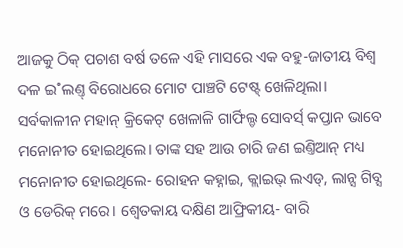ଆଜକୁ ଠିକ୍ ପଚାଶ ବର୍ଷ ତଳେ ଏହି ମାସରେ ଏକ ବହୁ-ଜାତୀୟ ବିଶ୍ବ ଦଳ ଇ˚ଲଣ୍ତ୍ ବିରୋଧରେ ମୋଟ ପାଞ୍ଚଟି ଟେଷ୍ଟ୍ ଖେଳିଥିଲା। ସର୍ବକାଳୀନ ମହାନ୍ କ୍ରିକେଟ୍ ଖେଳାଳି ଗାର୍ଫିଲ୍ଡ ସୋବର୍ସ୍ କପ୍ତାନ ଭାବେ ମନୋନୀତ ହୋଇଥିଲେ। ତାଙ୍କ ସହ ଆଉ ଚାରି ଜଣ ଇଣ୍ତିଆନ୍ ମଧ୍ୟ ମନୋନୀତ ହୋଇଥିଲେ- ରୋହନ କହ୍ନାଇ, କ୍ଲାଇଭ୍ ଲଏଡ୍, ଲାନ୍ସ ଗିବ୍ସ ଓ ଡେରିକ୍ ମରେ। ଶ୍ବେତକାୟ ଦକ୍ଷିଣ ଆଫ୍ରିକୀୟ- ବାରି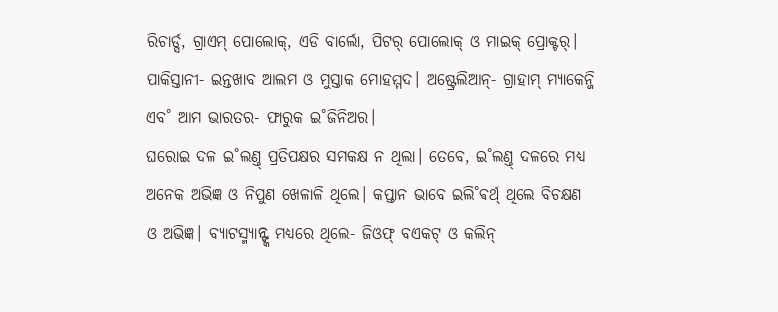ରିଚାର୍ଡ୍ସ, ଗ୍ରାଏମ୍ ପୋଲୋକ୍, ଏଡି ବାର୍ଲୋ, ପିଟର୍ ପୋଲୋକ୍ ଓ ମାଇକ୍ ପ୍ରୋକ୍ଟର୍। ପାକିସ୍ତାନୀ- ଇନ୍ତଖାବ ଆଲମ ଓ ମୁସ୍ତାକ ମୋହମ୍ମଦ। ଅଷ୍ଟ୍ରେଲିଆନ୍- ଗ୍ରାହାମ୍ ମ୍ୟାକେନ୍ଜି ଏବ˚ ଆମ ଭାରତର- ଫାରୁକ ଇ˚ଜିନିଅର।
ଘରୋଇ ଦଳ ଇ˚ଲଣ୍ତ୍ ପ୍ରତିପକ୍ଷର ସମକକ୍ଷ ନ ଥିଲା। ତେବେ, ଇ˚ଲଣ୍ତ୍ ଦଳରେ ମଧ୍ୟ ଅନେକ ଅଭିଜ୍ଞ ଓ ନିପୁଣ ଖେଳାଳି ଥିଲେ। କପ୍ତାନ ଭାବେ ଇଲି˚ଵର୍ଥ୍ ଥିଲେ ବିଚକ୍ଷଣ ଓ ଅଭିଜ୍ଞ। ବ୍ୟାଟସ୍ମ୍ୟାନ୍ଙ୍କ ମଧ୍ୟରେ ଥିଲେ- ଜିଓଫ୍ ବଏକଟ୍ ଓ କଲିନ୍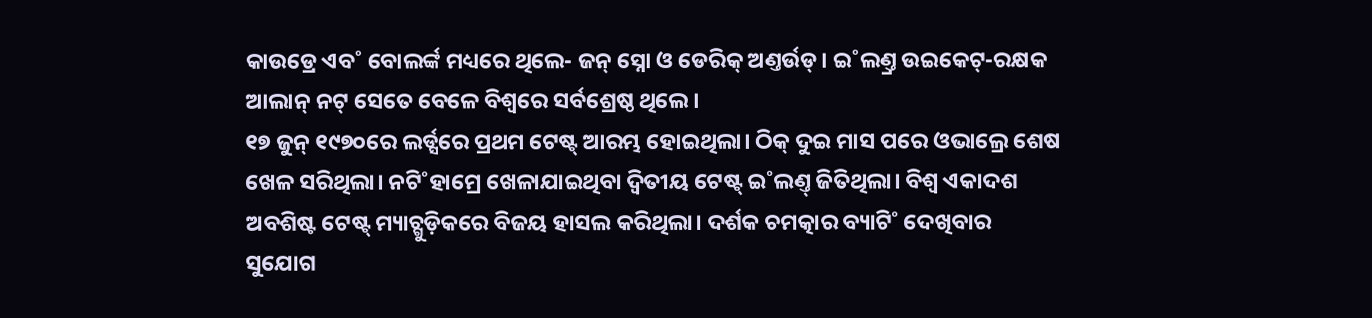କାଉଡ୍ରେ ଏବ˚ ବୋଲର୍ଙ୍କ ମଧ୍ୟରେ ଥିଲେ- ଜନ୍ ସ୍ନୋ ଓ ଡେରିକ୍ ଅଣ୍ତର୍ଉଡ୍। ଇ˚ଲଣ୍ତ୍ର ଉଇକେଟ୍-ରକ୍ଷକ ଆଲାନ୍ ନଟ୍ ସେତେ ବେଳେ ବିଶ୍ବରେ ସର୍ବଶ୍ରେଷ୍ଠ ଥିଲେ।
୧୭ ଜୁନ୍ ୧୯୭୦ରେ ଲର୍ଡ୍ସରେ ପ୍ରଥମ ଟେଷ୍ଟ୍ ଆରମ୍ଭ ହୋଇଥିଲା। ଠିକ୍ ଦୁଇ ମାସ ପରେ ଓଭାଲ୍ରେ ଶେଷ ଖେଳ ସରିଥିଲା। ନଟି˚ହାମ୍ରେ ଖେଳାଯାଇଥିବା ଦ୍ବିତୀୟ ଟେଷ୍ଟ୍ ଇ˚ଲଣ୍ତ୍ ଜିତିଥିଲା। ବିଶ୍ବ ଏକାଦଶ ଅବଶିଷ୍ଟ ଟେଷ୍ଟ୍ ମ୍ୟାଚ୍ଗୁଡ଼ିକରେ ବିଜୟ ହାସଲ କରିଥିଲା। ଦର୍ଶକ ଚମତ୍କାର ବ୍ୟାଟି˚ ଦେଖିବାର ସୁଯୋଗ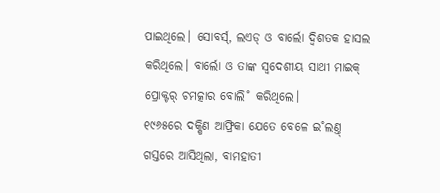ପାଇଥିଲେ। ସୋବର୍ସ୍, ଲଏଡ୍ ଓ ବାର୍ଲୋ ଦ୍ବିଶତକ ହାସଲ କରିଥିଲେ। ବାର୍ଲୋ ଓ ତାଙ୍କ ସ୍ବଦେଶୀୟ ସାଥୀ ମାଇକ୍ ପ୍ରୋକ୍ଟର୍ ଚମତ୍କାର ବୋଲି˚ କରିଥିଲେ।
୧୯୬୫ରେ ଦକ୍ଷିଣ ଆଫ୍ରିକା ଯେତେ ବେଳେ ଇ˚ଲଣ୍ତ୍ ଗସ୍ତରେ ଆସିଥିଲା, ବାମହାତୀ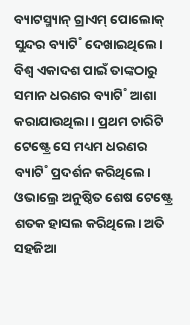ବ୍ୟାଟସ୍ମ୍ୟାନ୍ ଗ୍ରାଏମ୍ ପୋଲୋକ୍ ସୁନ୍ଦର ବ୍ୟାଟି˚ ଦେଖାଇଥିଲେ। ବିଶ୍ବ ଏକାଦଶ ପାଇଁ ତାଙ୍କଠାରୁ ସମାନ ଧରଣର ବ୍ୟାଟି˚ ଆଶା କରାଯାଉଥିଲା। ପ୍ରଥମ ଚାରିଟି ଟେଷ୍ଟ୍ରେ ସେ ମଧ୍ୟମ ଧରଣର ବ୍ୟାଟି˚ ପ୍ରଦର୍ଶନ କରିଥିଲେ। ଓଭାଲ୍ରେ ଅନୁଷ୍ଠିତ ଶେଷ ଟେଷ୍ଟ୍ରେ ଶତକ ହାସଲ କରିଥିଲେ। ଅତି ସହଜିଆ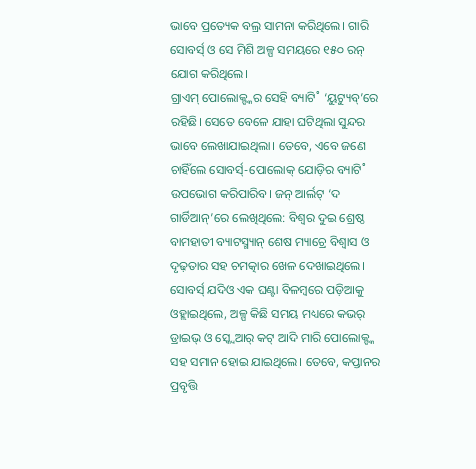ଭାବେ ପ୍ରତ୍ୟେକ ବଲ୍ର ସାମନା କରିଥିଲେ। ଗାରି ସୋବର୍ସ୍ ଓ ସେ ମିଶି ଅଳ୍ପ ସମୟରେ ୧୫୦ ରନ୍ ଯୋଗ କରିଥିଲେ।
ଗ୍ରାଏମ୍ ପୋଲୋକ୍ଙ୍କର ସେହି ବ୍ୟାଟି˚ ‘ୟୁଟ୍ୟୁବ୍’ରେ ରହିଛି। ସେତେ ବେଳେ ଯାହା ଘଟିଥିଲା ସୁନ୍ଦର ଭାବେ ଲେଖାଯାଇଥିଲା। ତେବେ, ଏବେ ଜଣେ ଚାହିଁଲେ ସୋବର୍ସ୍-ପୋଲୋକ୍ ଯୋଡ଼ିର ବ୍ୟାଟି˚ ଉପଭୋଗ କରିପାରିବ। ଜନ୍ ଆର୍ଲଟ୍ ‘ଦ ଗାର୍ଡିଆନ୍’ରେ ଲେଖିଥିଲେ: ବିଶ୍ବର ଦୁଇ ଶ୍ରେଷ୍ଠ ବାମହାତୀ ବ୍ୟାଟସ୍ମ୍ୟାନ୍ ଶେଷ ମ୍ୟାଚ୍ରେ ବିଶ୍ବାସ ଓ ଦୃଢ଼ତାର ସହ ଚମତ୍କାର ଖେଳ ଦେଖାଇଥିଲେ। ସୋବର୍ସ୍ ଯଦିଓ ଏକ ଘଣ୍ଟା ବିଳମ୍ବରେ ପଡ଼ିଆକୁ ଓହ୍ଲାଇଥିଲେ, ଅଳ୍ପ କିଛି ସମୟ ମଧ୍ୟରେ କଭର୍ ଡ୍ରାଇଭ୍ ଓ ସ୍କ୍ବେଆର୍ କଟ୍ ଆଦି ମାରି ପୋଲୋକ୍ଙ୍କ ସହ ସମାନ ହୋଇ ଯାଇଥିଲେ। ତେବେ, କପ୍ତାନର ପ୍ରବୃତ୍ତି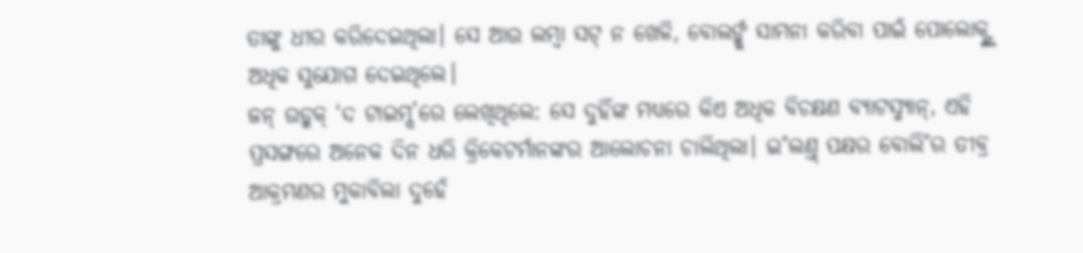ତାଙ୍କୁ ଧୀର କରିଦେଇଥିଲା। ସେ ଆଉ ଲମ୍ବା ସଟ୍ ନ ଖେଳି, ବୋଲର୍ଙ୍କୁ ସାମନା କରିବା ପାଇଁ ପୋଲୋକ୍ଙ୍କୁ ଅଧିକ ସୁଯୋଗ ଦେଇଥିଲେ।
ଜନ୍ ଉଡ୍କକ୍ ‘ଦ ଟାଇମ୍ସ’ରେ ଲେଖିଥିଲେ: ସେ ଦୁହିଁଙ୍କ ମଧ୍ୟରେ କିଏ ଅଧିକ ବିଚକ୍ଷଣ ବ୍ୟାଟସ୍ମ୍ୟାନ୍, ଏହି ପ୍ରସଙ୍ଗରେ ଅନେକ ଦିନ ଧରି କ୍ରିକେଟର୍ମାନଙ୍କର ଆଲୋଚନା ଚାଲିଥିଲା। ଇ˚ଲଣ୍ତ୍ ପକ୍ଷର ବୋଲି˚ର ତୀବ୍ର ଆକ୍ରମଣର ମୁକାବିଲା ଦୁହେଁ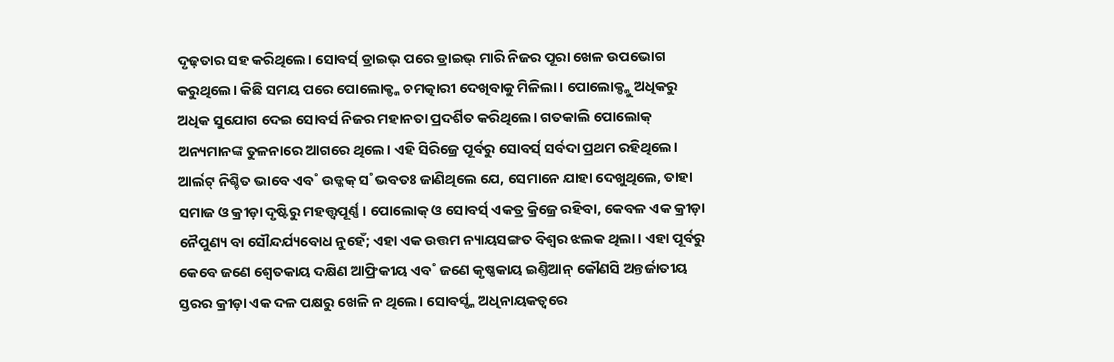ଦୃଢ଼ତାର ସହ କରିଥିଲେ। ସୋବର୍ସ୍ ଡ୍ରାଇଭ୍ ପରେ ଡ୍ରାଇଭ୍ ମାରି ନିଜର ପୂରା ଖେଳ ଉପଭୋଗ କରୁଥିଲେ। କିଛି ସମୟ ପରେ ପୋଲୋକ୍ଙ୍କ ଚମତ୍କାରୀ ଦେଖିବାକୁ ମିଳିଲା। ପୋଲୋକ୍ଙ୍କୁ ଅଧିକରୁ ଅଧିକ ସୁଯୋଗ ଦେଇ ସୋବର୍ସ ନିଜର ମହାନତା ପ୍ରଦର୍ଶିତ କରିଥିଲେ। ଗତକାଲି ପୋଲୋକ୍ ଅନ୍ୟମାନଙ୍କ ତୁଳନାରେ ଆଗରେ ଥିଲେ। ଏହି ସିରିଜ୍ରେ ପୂର୍ବରୁ ସୋବର୍ସ୍ ସର୍ବଦା ପ୍ରଥମ ରହିଥିଲେ।
ଆର୍ଲଟ୍ ନିଶ୍ଚିତ ଭାବେ ଏବ˚ ଉଡ୍କକ୍ ସ˚ଭବତଃ ଜାଣିଥିଲେ ଯେ, ସେମାନେ ଯାହା ଦେଖୁଥିଲେ, ତାହା ସମାଜ ଓ କ୍ରୀଡ଼ା ଦୃଷ୍ଟିରୁ ମହତ୍ତ୍ବପୂର୍ଣ୍ଣ। ପୋଲୋକ୍ ଓ ସୋବର୍ସ୍ ଏକତ୍ର କ୍ରିଜ୍ରେ ରହିବା, କେବଳ ଏକ କ୍ରୀଡ଼ା ନୈପୁଣ୍ୟ ବା ସୌନ୍ଦର୍ଯ୍ୟବୋଧ ନୁହେଁ; ଏହା ଏକ ଉତ୍ତମ ନ୍ୟାୟସଙ୍ଗତ ବିଶ୍ବର ଝଲକ ଥିଲା। ଏହା ପୂର୍ବରୁ କେବେ ଜଣେ ଶ୍ବେତକାୟ ଦକ୍ଷିଣ ଆଫ୍ରିକୀୟ ଏବ˚ ଜଣେ କୃଷ୍ଣକାୟ ଇଣ୍ତିଆନ୍ କୌଣସି ଅନ୍ତର୍ଜାତୀୟ ସ୍ତରର କ୍ରୀଡ଼ା ଏକ ଦଳ ପକ୍ଷରୁ ଖେଳି ନ ଥିଲେ। ସୋବର୍ସ୍ଙ୍କ ଅଧିନାୟକତ୍ବରେ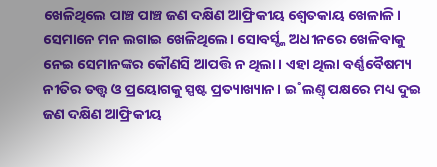ଖେଳିଥିଲେ ପାଞ୍ଚ ପାଞ୍ଚ ଜଣ ଦକ୍ଷିଣ ଆଫ୍ରିକୀୟ ଶ୍ବେତକାୟ ଖେଳାଳି। ସେମାନେ ମନ ଲଗାଇ ଖେଳିଥିଲେ। ସୋବର୍ସ୍ଙ୍କ ଅଧୀନରେ ଖେଳିବାକୁ ନେଇ ସେମାନଙ୍କର କୌଣସି ଆପତ୍ତି ନ ଥିଲା। ଏହା ଥିଲା ବର୍ଣ୍ଣବୈଷମ୍ୟ ନୀତିର ତତ୍ତ୍ବ ଓ ପ୍ରୟୋଗକୁ ସ୍ପଷ୍ଟ ପ୍ରତ୍ୟାଖ୍ୟାନ। ଇ˚ଲଣ୍ତ୍ ପକ୍ଷରେ ମଧ୍ୟ ଦୁଇ ଜଣ ଦକ୍ଷିଣ ଆଫ୍ରିକୀୟ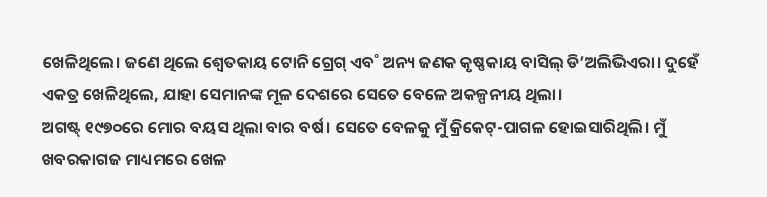ଖେଳିଥିଲେ। ଜଣେ ଥିଲେ ଶ୍ବେତକାୟ ଟୋନି ଗ୍ରେଗ୍ ଏବ˚ ଅନ୍ୟ ଜଣକ କୃଷ୍ଣକାୟ ବାସିଲ୍ ଡି’ଅଲିଭିଏରା। ଦୁହେଁ ଏକତ୍ର ଖେଳିଥିଲେ, ଯାହା ସେମାନଙ୍କ ମୂଳ ଦେଶରେ ସେତେ ବେଳେ ଅକଳ୍ପନୀୟ ଥିଲା।
ଅଗଷ୍ଟ୍ ୧୯୭୦ରେ ମୋର ବୟସ ଥିଲା ବାର ବର୍ଷ। ସେତେ ବେଳକୁ ମୁଁ କ୍ରିକେଟ୍-ପାଗଳ ହୋଇସାରିଥିଲି। ମୁଁ ଖବରକାଗଜ ମାଧ୍ୟମରେ ଖେଳ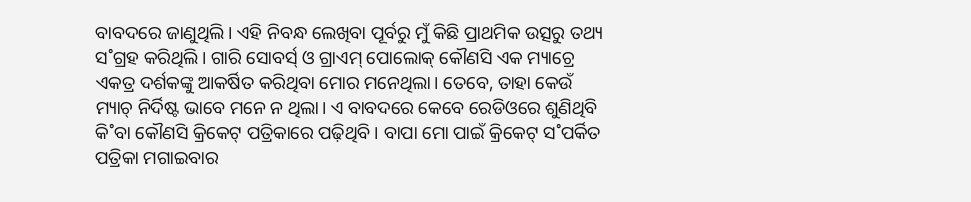ବାବଦରେ ଜାଣୁଥିଲି। ଏହି ନିବନ୍ଧ ଲେଖିବା ପୂର୍ବରୁ ମୁଁ କିଛି ପ୍ରାଥମିକ ଉତ୍ସରୁ ତଥ୍ୟ ସ˚ଗ୍ରହ କରିଥିଲି। ଗାରି ସୋବର୍ସ୍ ଓ ଗ୍ରାଏମ୍ ପୋଲୋକ୍ କୌଣସି ଏକ ମ୍ୟାଚ୍ରେ ଏକତ୍ର ଦର୍ଶକଙ୍କୁ ଆକର୍ଷିତ କରିଥିବା ମୋର ମନେଥିଲା। ତେବେ, ତାହା କେଉଁ ମ୍ୟାଚ୍ ନିର୍ଦିଷ୍ଟ ଭାବେ ମନେ ନ ଥିଲା। ଏ ବାବଦରେ କେବେ ରେଡିଓରେ ଶୁଣିଥିବି କି˚ବା କୌଣସି କ୍ରିକେଟ୍ ପତ୍ରିକାରେ ପଢ଼ିଥିବି। ବାପା ମୋ ପାଇଁ କ୍ରିକେଟ୍ ସ˚ପର୍କିତ ପତ୍ରିକା ମଗାଇବାର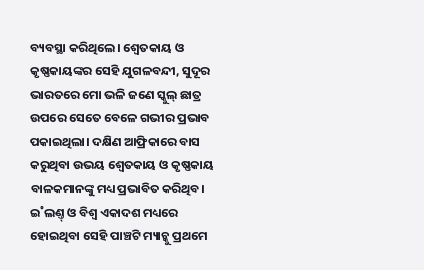ବ୍ୟବସ୍ଥା କରିଥିଲେ। ଶ୍ବେତକାୟ ଓ କୃଷ୍ଣକାୟଙ୍କର ସେହି ଯୁଗଳବନ୍ଦୀ, ସୁଦୂର ଭାରତରେ ମୋ ଭଳି ଜଣେ ସ୍କୁଲ୍ ଛାତ୍ର ଉପରେ ସେତେ ବେଳେ ଗଭୀର ପ୍ରଭାବ ପକାଇଥିଲା। ଦକ୍ଷିଣ ଆଫ୍ରିକାରେ ବାସ କରୁଥିବା ଉଭୟ ଶ୍ବେତକାୟ ଓ କୃଷ୍ଣକାୟ ବାଳକମାନଙ୍କୁ ମଧ୍ୟ ପ୍ରଭାବିତ କରିଥିବ।
ଇ˚ଲଣ୍ତ୍ ଓ ବିଶ୍ବ ଏକାଦଶ ମଧ୍ୟରେ ହୋଇଥିବା ସେହି ପାଞ୍ଚଟି ମ୍ୟାଚ୍କୁ ପ୍ରଥମେ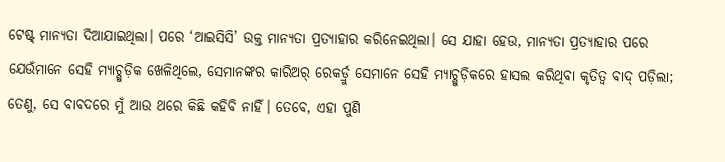ଟେଷ୍ଟ୍ ମାନ୍ୟତା ଦିଆଯାଇଥିଲା। ପରେ ‘ଆଇସିସି’ ଉକ୍ତ ମାନ୍ୟତା ପ୍ରତ୍ୟାହାର କରିନେଇଥିଲା। ସେ ଯାହା ହେଉ, ମାନ୍ୟତା ପ୍ରତ୍ୟାହାର ପରେ ଯେଉଁମାନେ ସେହି ମ୍ୟାଚ୍ଗୁଡ଼ିକ ଖେଳିଥିଲେ, ସେମାନଙ୍କର କାରିଅର୍ ରେକର୍ଡ୍ରୁ ସେମାନେ ସେହି ମ୍ୟାଚ୍ଗୁଡ଼ିକରେ ହାସଲ କରିଥିବା କୃତିତ୍ବ ବାଦ୍ ପଡ଼ିଲା; ତେଣୁ, ସେ ବାବଦରେ ମୁଁ ଆଉ ଥରେ କିଛି କହିବି ନାହିଁ। ତେବେ, ଏହା ପୁଣି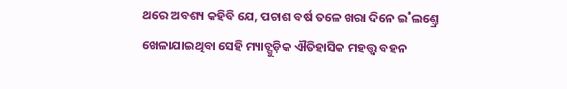ଥରେ ଅବଶ୍ୟ କହିବି ଯେ, ପଚାଶ ବର୍ଷ ତଳେ ଖରା ଦିନେ ଇ˚ଲଣ୍ତ୍ରେ ଖେଳାଯାଇଥିବା ସେହି ମ୍ୟାଚ୍ଗୁଡ଼ିକ ଐତିହାସିକ ମହତ୍ତ୍ବ ବହନ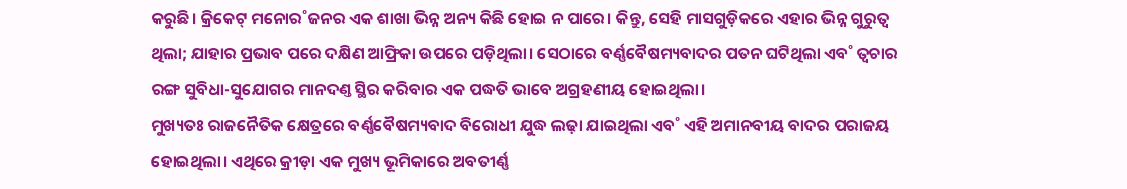କରୁଛି। କ୍ରିକେଟ୍ ମନୋର˚ଜନର ଏକ ଶାଖା ଭିନ୍ନ ଅନ୍ୟ କିଛି ହୋଇ ନ ପାରେ। କିନ୍ତୁ, ସେହି ମାସଗୁଡ଼ିକରେ ଏହାର ଭିନ୍ନ ଗୁରୁତ୍ବ ଥିଲା; ଯାହାର ପ୍ରଭାବ ପରେ ଦକ୍ଷିଣ ଆଫ୍ରିକା ଉପରେ ପଡ଼ିଥିଲା। ସେଠାରେ ବର୍ଣ୍ଣବୈଷମ୍ୟବାଦର ପତନ ଘଟିଥିଲା ଏବ˚ ତ୍ବଚାର ରଙ୍ଗ ସୁବିଧା-ସୁଯୋଗର ମାନଦଣ୍ତ ସ୍ଥିର କରିବାର ଏକ ପଦ୍ଧତି ଭାବେ ଅଗ୍ରହଣୀୟ ହୋଇଥିଲା।
ମୁଖ୍ୟତଃ ରାଜନୈତିକ କ୍ଷେତ୍ରରେ ବର୍ଣ୍ଣବୈଷମ୍ୟବାଦ ବିରୋଧୀ ଯୁଦ୍ଧ ଲଢ଼ା ଯାଇଥିଲା ଏବ˚ ଏହି ଅମାନବୀୟ ବାଦର ପରାଜୟ ହୋଇଥିଲା। ଏଥିରେ କ୍ରୀଡ଼ା ଏକ ମୁଖ୍ୟ ଭୂମିକାରେ ଅବତୀର୍ଣ୍ଣ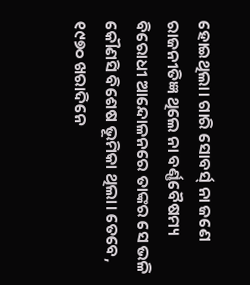ହୋଇଥିଲା। ଗାରି ସୋବର୍ସ୍ ନା ଜଣେ ରାଜନୀତିଜ୍ଞ ଥିଲେ ନା ବର୍ଣ୍ଣବୈଷମ୍ୟ ବିରୋଧୀ ଆନ୍ଦୋଳନରେ ତାଙ୍କର ସେ ଭଳି କୌଣସି ବିଶେଷ ଭୂମିକା ଥିଲା। ତେବେ, ୧୯୭୦ ଖରାଦିନେ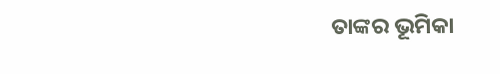ତାଙ୍କର ଭୂମିକା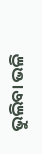ଭୁଲିବା ଭଳି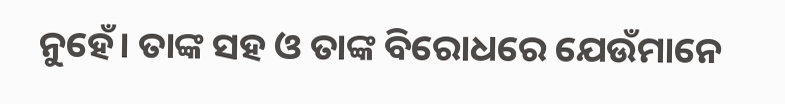ନୁହେଁ। ତାଙ୍କ ସହ ଓ ତାଙ୍କ ବିରୋଧରେ ଯେଉଁମାନେ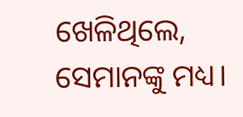ଖେଳିଥିଲେ, ସେମାନଙ୍କୁ ମଧ୍ୟ।